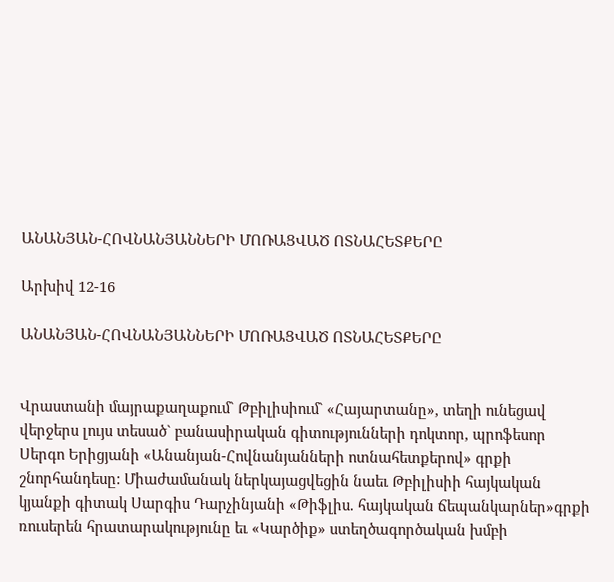ԱՆԱՆՅԱՆ-ՀՈՎՆԱՆՅԱՆՆԵՐԻ ՄՈՌԱՑՎԱԾ ՈՏՆԱՀԵՏՔԵՐԸ

Արխիվ 12-16

ԱՆԱՆՅԱՆ-ՀՈՎՆԱՆՅԱՆՆԵՐԻ ՄՈՌԱՑՎԱԾ ՈՏՆԱՀԵՏՔԵՐԸ


Վրաստանի մայրաքաղաքում` Թբիլիսիում` «Հայարտանը», տեղի ունեցավ վերջերս լույս տեսած` բանասիրական գիտությունների դոկտոր, պրոֆեսոր Սերգո Երիցյանի «Անանյան-Հովնանյանների ոտնահետքերով» գրքի շնորհանդեսը: Միաժամանակ ներկայացվեցին նաեւ Թբիլիսիի հայկական կյանքի գիտակ Սարգիս Դարչինյանի «Թիֆլիս. հայկական ճեպանկարներ»գրքի ռուսերեն հրատարակությունը եւ «Կարծիք» ստեղծագործական խմբի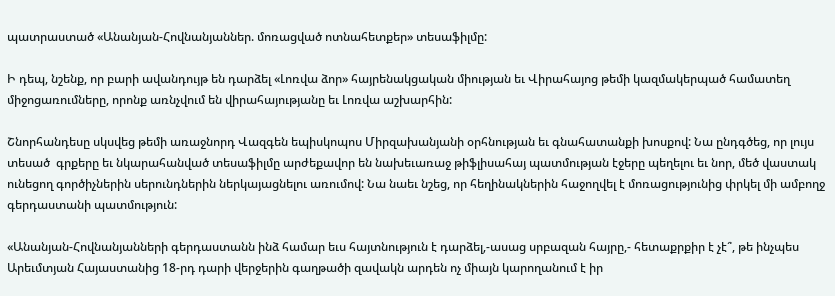պատրաստած «Անանյան-Հովնանյաններ. մոռացված ոտնահետքեր» տեսաֆիլմը:

Ի դեպ, նշենք, որ բարի ավանդույթ են դարձել «Լոռվա ձոր» հայրենակցական միության եւ Վիրահայոց թեմի կազմակերպած համատեղ միջոցառումները, որոնք առնչվում են վիրահայությանը եւ Լոռվա աշխարհին:

Շնորհանդեսը սկսվեց թեմի առաջնորդ Վազգեն եպիսկոպոս Միրզախանյանի օրհնության եւ գնահատանքի խոսքով: Նա ընդգծեց, որ լույս տեսած  գրքերը եւ նկարահանված տեսաֆիլմը արժեքավոր են նախեւառաջ թիֆլիսահայ պատմության էջերը պեղելու եւ նոր, մեծ վաստակ ունեցող գործիչներին սերունդներին ներկայացնելու առումով: Նա նաեւ նշեց, որ հեղինակներին հաջողվել է մոռացությունից փրկել մի ամբողջ գերդաստանի պատմություն:

«Անանյան-Հովնանյանների գերդաստանն ինձ համար եւս հայտնություն է դարձել,-ասաց սրբազան հայրը,- հետաքրքիր է չէ՞, թե ինչպես Արեւմտյան Հայաստանից 18-րդ դարի վերջերին գաղթածի զավակն արդեն ոչ միայն կարողանում է իր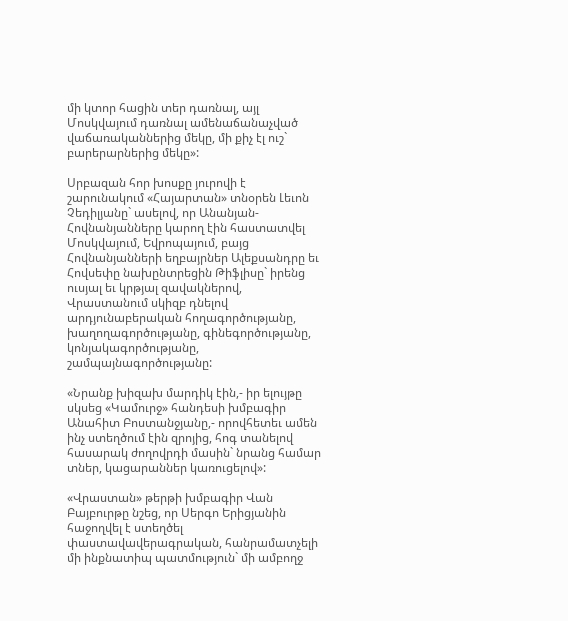մի կտոր հացին տեր դառնալ, այլ Մոսկվայում դառնալ ամենաճանաչված վաճառականներից մեկը, մի քիչ էլ ուշ` բարերարներից մեկը»:

Սրբազան հոր խոսքը յուրովի է շարունակում «Հայարտան» տնօրեն Լեւոն Չեդիլյանը` ասելով, որ Անանյան-Հովնանյանները կարող էին հաստատվել Մոսկվայում, Եվրոպայում, բայց Հովնանյանների եղբայրներ Ալեքսանդրը եւ Հովսեփը նախընտրեցին Թիֆլիսը` իրենց ուսյալ եւ կրթյալ զավակներով, Վրաստանում սկիզբ դնելով արդյունաբերական հողագործությանը, խաղողագործությանը, գինեգործությանը, կոնյակագործությանը, շամպայնագործությանը:

«Նրանք խիզախ մարդիկ էին,- իր ելույթը սկսեց «Կամուրջ» հանդեսի խմբագիր Անահիտ Բոստանջյանը,- որովհետեւ ամեն ինչ ստեղծում էին զրոյից, հոգ տանելով հասարակ ժողովրդի մասին` նրանց համար տներ, կացարաններ կառուցելով»:

«Վրաստան» թերթի խմբագիր Վան Բայբուրթը նշեց, որ Սերգո Երիցյանին հաջողվել է ստեղծել փաստավավերագրական, հանրամատչելի մի ինքնատիպ պատմություն` մի ամբողջ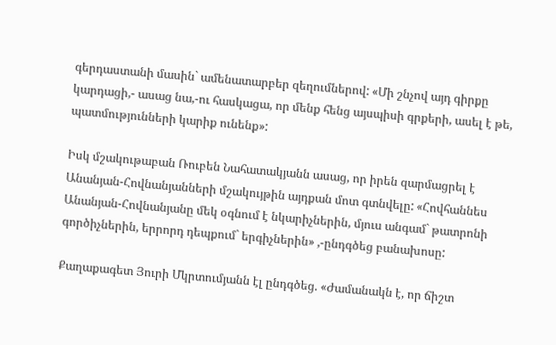գերդաստանի մասին` ամենատարբեր զեղումներով: «Մի շնչով այդ գիրքը կարդացի,- ասաց նա,-ու հասկացա, որ մենք հենց այսպիսի գրքերի, ասել է թե, պատմությունների կարիք ունենք»:

Իսկ մշակութաբան Ռուբեն Նահատակյանն ասաց, որ իրեն զարմացրել է Անանյան-Հովնանյանների մշակույթին այդքան մոտ գտնվելը: «Հովհաննես Անանյան-Հովնանյանը մեկ օգնում է նկարիչներին, մյուս անգամ` թատրոնի գործիչներին, երրորդ դեպքում` երգիչներին» ,-ընդգծեց բանախոսը:

Քաղաքագետ Յուրի Մկրտումյանն էլ ընդգծեց. «Ժամանակն է, որ ճիշտ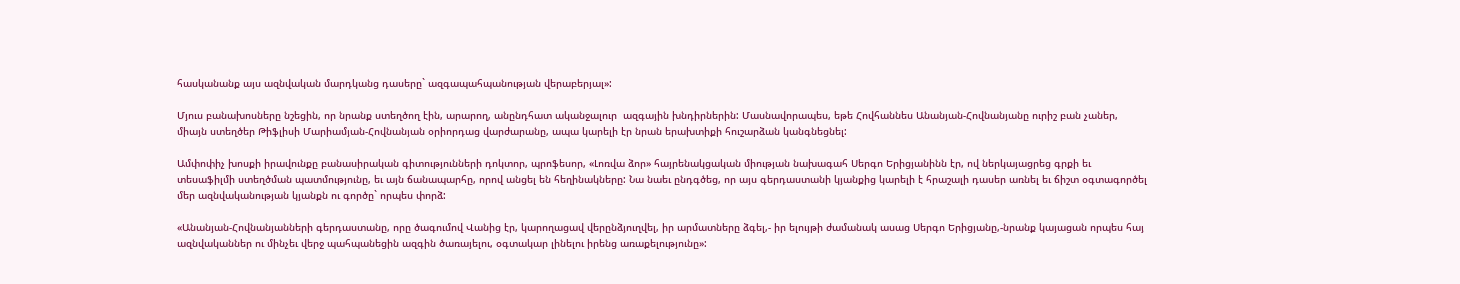հասկանանք այս ազնվական մարդկանց դասերը` ազգապահպանության վերաբերյալ»:

Մյուս բանախոսները նշեցին, որ նրանք ստեղծող էին, արարող, անընդհատ ականջալուր  ազգային խնդիրներին: Մասնավորապես, եթե Հովհաննես Անանյան-Հովնանյանը ուրիշ բան չաներ, միայն ստեղծեր Թիֆլիսի Մարիամյան-Հովնանյան օրիորդաց վարժարանը, ապա կարելի էր նրան երախտիքի հուշարձան կանգնեցնել:

Ամփոփիչ խոսքի իրավունքը բանասիրական գիտությունների դոկտոր, պրոֆեսոր, «Լոռվա ձոր» հայրենակցական միության նախագահ Սերգո Երիցյանինն էր, ով ներկայացրեց գրքի եւ տեսաֆիլմի ստեղծման պատմությունը, եւ այն ճանապարհը, որով անցել են հեղինակները: Նա նաեւ ընդգծեց, որ այս գերդաստանի կյանքից կարելի է հրաշալի դասեր առնել եւ ճիշտ օգտագործել մեր ազնվականության կյանքն ու գործը` որպես փորձ:

«Անանյան-Հովնանյանների գերդաստանը, որը ծագումով Վանից էր, կարողացավ վերընձյուղվել, իր արմատները ձգել,- իր ելույթի ժամանակ ասաց Սերգո Երիցյանը,-նրանք կայացան որպես հայ ազնվականներ ու մինչեւ վերջ պահպանեցին ազգին ծառայելու, օգտակար լինելու իրենց առաքելությունը»: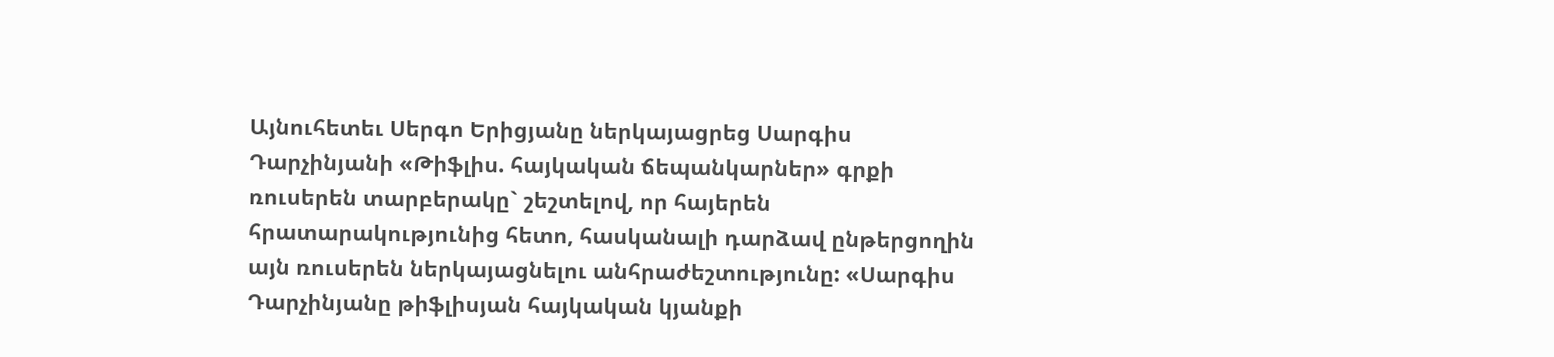Այնուհետեւ Սերգո Երիցյանը ներկայացրեց Սարգիս Դարչինյանի «Թիֆլիս. հայկական ճեպանկարներ» գրքի ռուսերեն տարբերակը` շեշտելով, որ հայերեն հրատարակությունից հետո, հասկանալի դարձավ ընթերցողին այն ռուսերեն ներկայացնելու անհրաժեշտությունը: «Սարգիս Դարչինյանը թիֆլիսյան հայկական կյանքի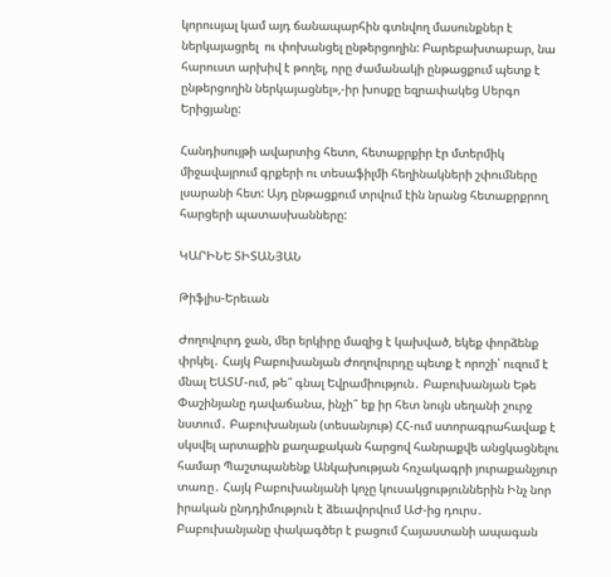կորուսյալ կամ այդ ճանապարհին գտնվող մասունքներ է ներկայացրել  ու փոխանցել ընթերցողին: Բարեբախտաբար, նա հարուստ արխիվ է թողել, որը ժամանակի ընթացքում պետք է ընթերցողին ներկայացնել»,-իր խոսքը եզրափակեց Սերգո Երիցյանը:

Հանդիսույթի ավարտից հետո, հետաքրքիր էր մտերմիկ միջավայրում գրքերի ու տեսաֆիլմի հեղինակների շփումները լսարանի հետ: Այդ ընթացքում տրվում էին նրանց հետաքրքրող հարցերի պատասխանները:

ԿԱՐԻՆԵ ՏԻՏԱՆՅԱՆ

Թիֆլիս-Երեւան

Ժողովուրդ ջան, մեր երկիրը մազից է կախված, եկեք փորձենք փրկել․ Հայկ Բաբուխանյան Ժողովուրդը պետք է որոշի՝ ուզում է մնալ ԵԱՏՄ-ում, թե՞ գնալ Եվրամիություն․ Բաբուխանյան Եթե Փաշինյանը դավաճանա, ինչի՞ եք իր հետ նույն սեղանի շուրջ նստում․ Բաբուխանյան (տեսանյութ) ՀՀ-ում ստորագրահավաք է սկսվել արտաքին քաղաքական հարցով հանրաքվե անցկացնելու համար Պաշտպանենք Անկախության հռչակագրի յուրաքանչյուր տառը․ Հայկ Բաբուխանյանի կոչը կուսակցություններին Ինչ նոր իրական ընդդիմություն է ձեւավորվում ԱԺ-ից դուրս․ Բաբուխանյանը փակագծեր է բացում Հայաստանի ապագան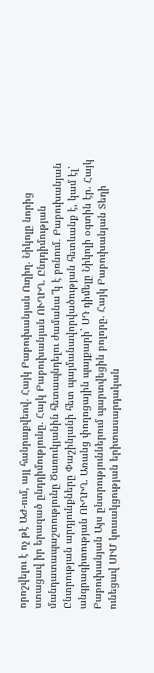որոշվելու է ոչ թէ ԱԺ-ում, այլ հանրաքվեով. Հայկ Բաբուխանյան Ուղիղ. Նիկոլը նորից ստացավ իր երազած ընդդիմությունը. Հայկ Բաբուխանյան ՈՒՂԻՂ. Ընդդիմության մանդատապաշտությունը Ծառուկյանին հետապնդելու ժամանա՞կ է բռնում․ Բաբուխանյան Ընտրության արդյունքները Փաշինյանի հետ պայմանավորվածության հետևանք է, կամ էլ՝ անգրագիտության ՈՒՂԻՂ. Առանց փողոցային պայքարի` ՍԴ դիմելը Նիկոլի օգտին էր. Հայկ Բաբուխանյան Այս ընտրություններում պարտվեցին բոլորը. Հայկ Բաբուխանյան Տեղի ունեցավ ՍԻՄ կուսակցության երիտասարդական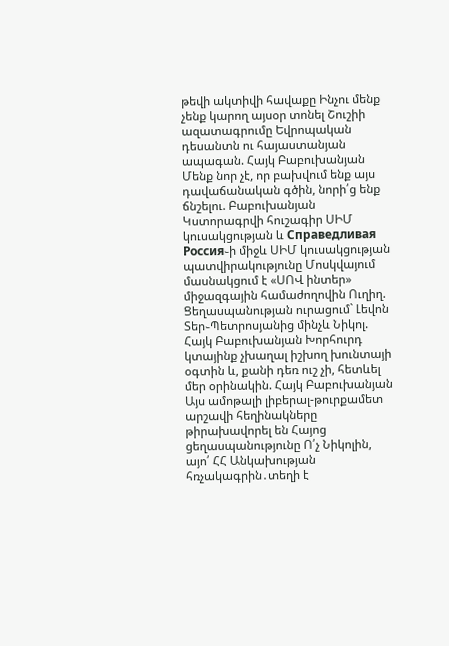թեվի ակտիվի հավաքը Ինչու մենք չենք կարող այսօր տոնել Շուշիի ազատագրումը Եվրոպական դեսանտն ու հայաստանյան ապագան. Հայկ Բաբուխանյան Մենք նոր չէ, որ բախվում ենք այս դավաճանական գծին, նորի՛ց ենք ճնշելու. Բաբուխանյան Կստորագրվի հուշագիր ՍԻՄ կուսակցության և Справедливая Россия֊ի միջև ՍԻՄ կուսակցության պատվիրակությունը Մոսկվայում մասնակցում է «ՍՈՎ ինտեր» միջազգային համաժողովին Ուղիղ. Ցեղասպանության ուրացում` Լեվոն Տեր֊Պետրոսյանից մինչև Նիկոլ. Հայկ Բաբուխանյան Խորհուրդ կտայինք չխաղալ իշխող խունտայի օգտին և, քանի դեռ ուշ չի, հետևել մեր օրինակին. Հայկ Բաբուխանյան Այս ամոթալի լիբերալ-թուրքամետ արշավի հեղինակները թիրախավորել են Հայոց ցեղասպանությունը Ո՛չ Նիկոլին, այո՛ ՀՀ Անկախության հռչակագրին․տեղի է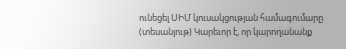ունեցել ՍԻՄ կուսակցության համագումարը (տեսանյութ) Կարեւոր է, որ կարողանանք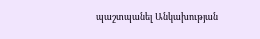պաշտպանել Անկախության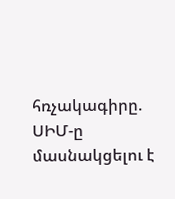հռչակագիրը. ՍԻՄ-ը մասնակցելու է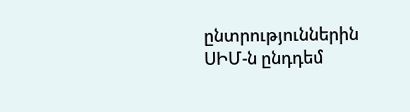ընտրություններին ՍԻՄ-ն ընդդեմ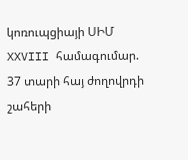կոռուպցիայի ՍԻՄ XXVIII համագումար. 37 տարի հայ ժողովրդի շահերի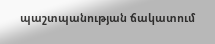պաշտպանության ճակատում